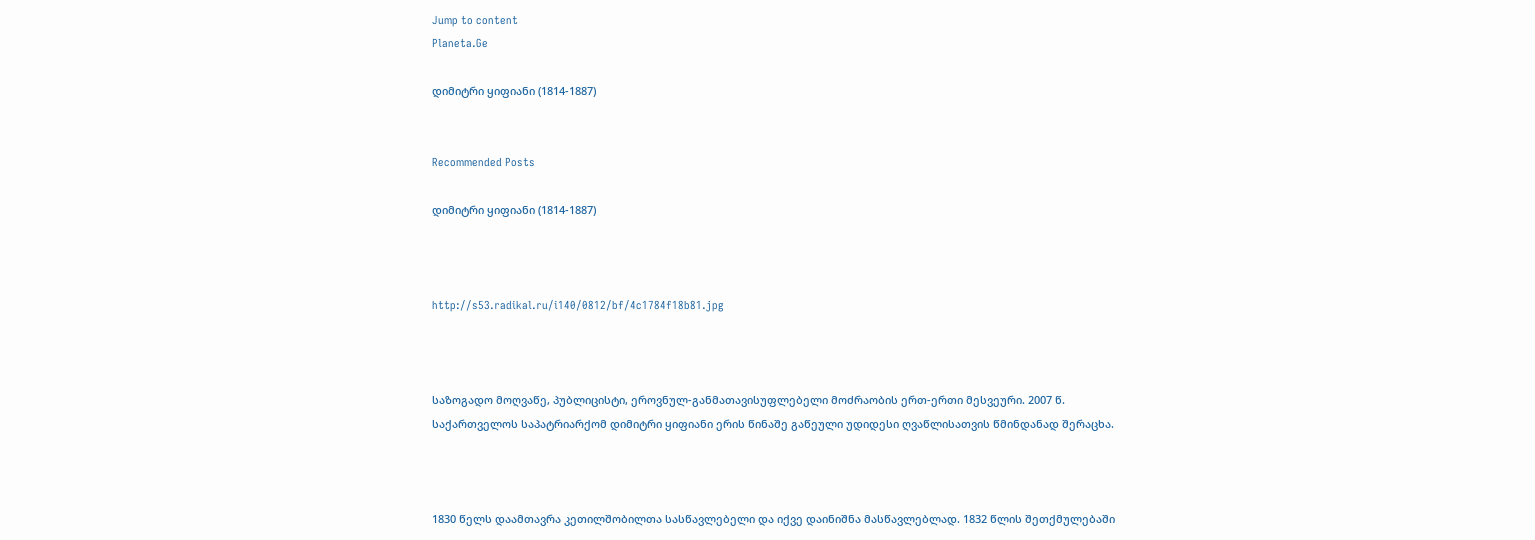Jump to content
Planeta.Ge

დიმიტრი ყიფიანი (1814-1887)


Recommended Posts

დიმიტრი ყიფიანი (1814-1887)



http://s53.radikal.ru/i140/0812/bf/4c1784f18b81.jpg



საზოგადო მოღვაწე, პუბლიცისტი, ეროვნულ-განმათავისუფლებელი მოძრაობის ერთ-ერთი მესვეური. 2007 წ. საქართველოს საპატრიარქომ დიმიტრი ყიფიანი ერის წინაშე გაწეული უდიდესი ღვაწლისათვის წმინდანად შერაცხა.



1830 წელს დაამთავრა კეთილშობილთა სასწავლებელი და იქვე დაინიშნა მასწავლებლად. 1832 წლის შეთქმულებაში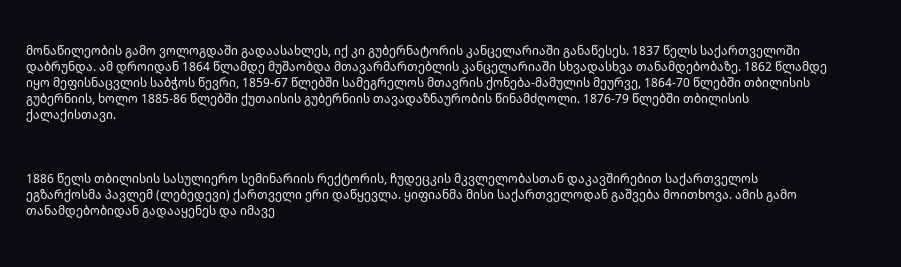მონაწილეობის გამო ვოლოგდაში გადაასახლეს, იქ კი გუბერნატორის კანცელარიაში განაწესეს. 1837 წელს საქართველოში დაბრუნდა. ამ დროიდან 1864 წლამდე მუშაობდა მთავარმართებლის კანცელარიაში სხვადასხვა თანამდებობაზე. 1862 წლამდე იყო მეფისნაცვლის საბჭოს წევრი, 1859-67 წლებში სამეგრელოს მთავრის ქონება-მამულის მეურვე, 1864-70 წლებში თბილისის გუბერნიის, ხოლო 1885-86 წლებში ქუთაისის გუბერნიის თავადაზნაურობის წინამძღოლი. 1876-79 წლებში თბილისის ქალაქისთავი.



1886 წელს თბილისის სასულიერო სემინარიის რექტორის, ჩუდეცკის მკვლელობასთან დაკავშირებით საქართველოს ეგზარქოსმა პავლემ (ლებედევი) ქართველი ერი დაწყევლა. ყიფიანმა მისი საქართველოდან გაშვება მოითხოვა. ამის გამო თანამდებობიდან გადააყენეს და იმავე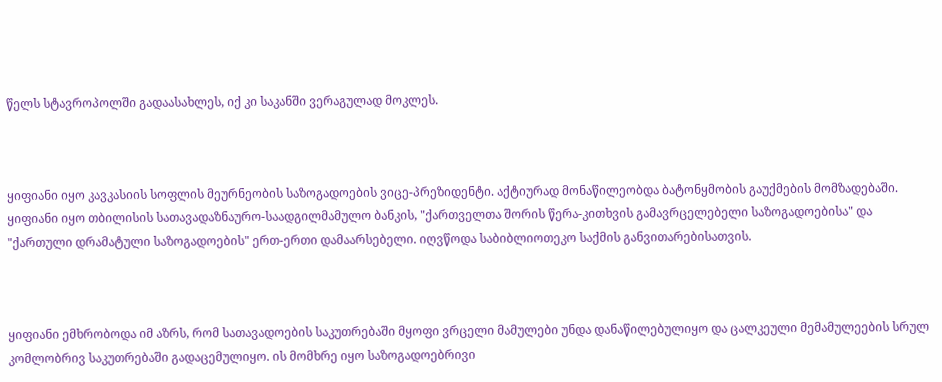წელს სტავროპოლში გადაასახლეს, იქ კი საკანში ვერაგულად მოკლეს.



ყიფიანი იყო კავკასიის სოფლის მეურნეობის საზოგადოების ვიცე-პრეზიდენტი. აქტიურად მონაწილეობდა ბატონყმობის გაუქმების მომზადებაში. ყიფიანი იყო თბილისის სათავადაზნაურო-საადგილმამულო ბანკის, "ქართველთა შორის წერა-კითხვის გამავრცელებელი საზოგადოებისა" და "ქართული დრამატული საზოგადოების" ერთ-ერთი დამაარსებელი. იღვწოდა საბიბლიოთეკო საქმის განვითარებისათვის.



ყიფიანი ემხრობოდა იმ აზრს, რომ სათავადოების საკუთრებაში მყოფი ვრცელი მამულები უნდა დანაწილებულიყო და ცალკეული მემამულეების სრულ კომლობრივ საკუთრებაში გადაცემულიყო. ის მომხრე იყო საზოგადოებრივი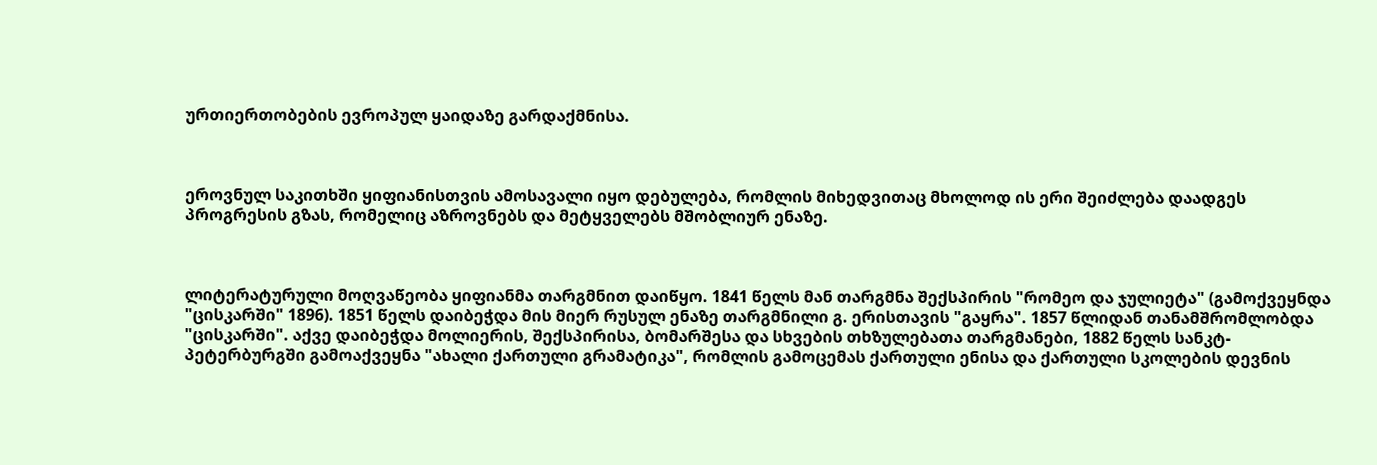ურთიერთობების ევროპულ ყაიდაზე გარდაქმნისა.



ეროვნულ საკითხში ყიფიანისთვის ამოსავალი იყო დებულება, რომლის მიხედვითაც მხოლოდ ის ერი შეიძლება დაადგეს პროგრესის გზას, რომელიც აზროვნებს და მეტყველებს მშობლიურ ენაზე.



ლიტერატურული მოღვაწეობა ყიფიანმა თარგმნით დაიწყო. 1841 წელს მან თარგმნა შექსპირის "რომეო და ჯულიეტა" (გამოქვეყნდა "ცისკარში" 1896). 1851 წელს დაიბეჭდა მის მიერ რუსულ ენაზე თარგმნილი გ. ერისთავის "გაყრა". 1857 წლიდან თანამშრომლობდა "ცისკარში". აქვე დაიბეჭდა მოლიერის, შექსპირისა, ბომარშესა და სხვების თხზულებათა თარგმანები, 1882 წელს სანკტ-პეტერბურგში გამოაქვეყნა "ახალი ქართული გრამატიკა", რომლის გამოცემას ქართული ენისა და ქართული სკოლების დევნის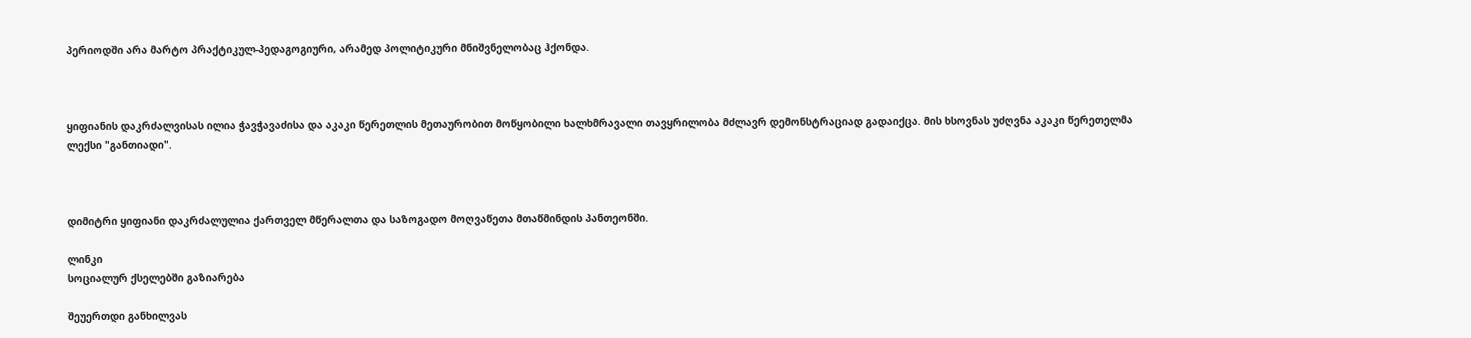პერიოდში არა მარტო პრაქტიკულ-პედაგოგიური, არამედ პოლიტიკური მნიშვნელობაც ჰქონდა.



ყიფიანის დაკრძალვისას ილია ჭავჭავაძისა და აკაკი წერეთლის მეთაურობით მოწყობილი ხალხმრავალი თავყრილობა მძლავრ დემონსტრაციად გადაიქცა. მის ხსოვნას უძღვნა აკაკი წერეთელმა ლექსი "განთიადი".



დიმიტრი ყიფიანი დაკრძალულია ქართველ მწერალთა და საზოგადო მოღვაწეთა მთაწმინდის პანთეონში.

ლინკი
სოციალურ ქსელებში გაზიარება

შეუერთდი განხილვას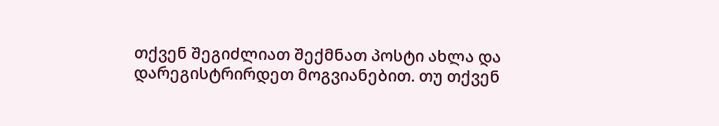თქვენ შეგიძლიათ შექმნათ პოსტი ახლა და დარეგისტრირდეთ მოგვიანებით. თუ თქვენ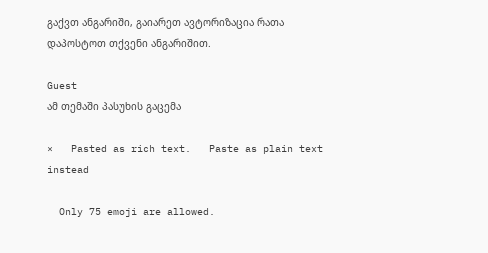გაქვთ ანგარიში, გაიარეთ ავტორიზაცია რათა დაპოსტოთ თქვენი ანგარიშით.

Guest
ამ თემაში პასუხის გაცემა

×   Pasted as rich text.   Paste as plain text instead

  Only 75 emoji are allowed.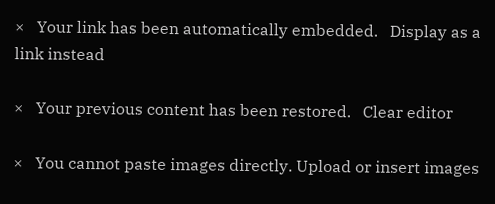×   Your link has been automatically embedded.   Display as a link instead

×   Your previous content has been restored.   Clear editor

×   You cannot paste images directly. Upload or insert images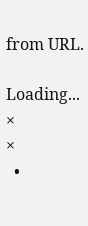from URL.

Loading...
×
×
  •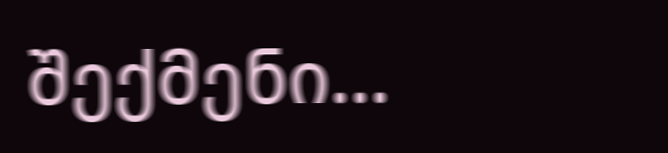შექმენი...